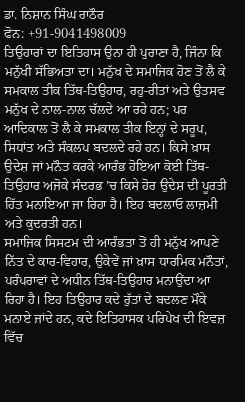ਡਾ. ਨਿਸ਼ਾਨ ਸਿੰਘ ਰਾਠੌਰ
ਫੋਨ: +91-9041498009
ਤਿਉਹਾਰਾਂ ਦਾ ਇਤਿਹਾਸ ਉਨਾ ਹੀ ਪੁਰਾਣਾ ਹੈ, ਜਿੰਨਾ ਕਿ ਮਨੁੱਖੀ ਸੱਭਿਅਤਾ ਦਾ। ਮਨੁੱਖ ਦੇ ਸਮਾਜਿਕ ਹੋਣ ਤੋਂ ਲੈ ਕੇ ਸਮਕਾਲ ਤੀਕ ਤਿੱਥ-ਤਿਉਹਾਰ, ਰਹੁ-ਰੀਤਾਂ ਅਤੇ ਉਤਸਵ ਮਨੁੱਖ ਦੇ ਨਾਲ-ਨਾਲ ਚੱਲਦੇ ਆ ਰਹੇ ਹਨ; ਪਰ ਆਦਿਕਾਲ ਤੋਂ ਲੈ ਕੇ ਸਮਕਾਲ ਤੀਕ ਇਨ੍ਹਾਂ ਦੇ ਸਰੂਪ, ਸਿਧਾਂਤ ਅਤੇ ਸੰਕਲਪ ਬਦਲਦੇ ਰਹੇ ਹਨ। ਕਿਸੇ ਖ਼ਾਸ ਉਦੇਸ਼ ਜਾਂ ਮਨੌਤ ਕਰਕੇ ਆਰੰਭ ਹੋਇਆ ਕੋਈ ਤਿੱਥ-ਤਿਉਹਾਰ ਅਜੋਕੇ ਸੰਦਰਭ ’ਚ ਕਿਸੇ ਹੋਰ ਉਦੇਸ਼ ਦੀ ਪੂਰਤੀ ਹਿੱਤ ਮਨਾਇਆ ਜਾ ਰਿਹਾ ਹੈ। ਇਹ ਬਦਲਾਓ ਲਾਜ਼ਮੀ ਅਤੇ ਕੁਦਰਤੀ ਹਨ।
ਸਮਾਜਿਕ ਸਿਸਟਮ ਦੀ ਆਰੰਭਤਾ ਤੋਂ ਹੀ ਮਨੁੱਖ ਆਪਣੇ ਨਿੱਤ ਦੇ ਕਾਰ-ਵਿਹਾਰ, ਉਕੇਵੇਂ ਜਾਂ ਖ਼ਾਸ ਧਾਰਮਿਕ ਮਨੌਤਾਂ, ਪਰੰਪਰਾਵਾਂ ਦੇ ਅਧੀਨ ਤਿੱਥ-ਤਿਉਹਾਰ ਮਨਾਉਂਦਾ ਆ ਰਿਹਾ ਹੈ। ਇਹ ਤਿਉਹਾਰ ਕਦੇ ਰੁੱਤਾਂ ਦੇ ਬਦਲਣ ਮੌਕੇ ਮਨਾਏ ਜਾਂਦੇ ਹਨ, ਕਦੇ ਇਤਿਹਾਸਕ ਪਰਿਪੇਖ ਦੀ ਇਵਜ਼ ਵਿੱਚ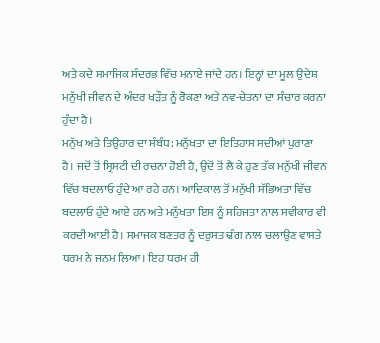ਅਤੇ ਕਦੇ ਸਮਾਜਿਕ ਸੰਦਰਭ ਵਿੱਚ ਮਨਾਏ ਜਾਂਦੇ ਹਨ। ਇਨ੍ਹਾਂ ਦਾ ਮੂਲ ਉਦੇਸ਼ ਮਨੁੱਖੀ ਜੀਵਨ ਦੇ ਅੰਦਰ ਖੜੌਤ ਨੂੰ ਰੋਕਣਾ ਅਤੇ ਨਵ-ਚੇਤਨਾ ਦਾ ਸੰਚਾਰ ਕਰਨਾ ਹੁੰਦਾ ਹੈ।
ਮਨੁੱਖ ਅਤੇ ਤਿਉਹਾਰ ਦਾ ਸੰਬੰਧ: ਮਨੁੱਖਤਾ ਦਾ ਇਤਿਹਾਸ ਸਦੀਆਂ ਪੁਰਾਣਾ ਹੈ। ਜਦੋਂ ਤੋਂ ਸ੍ਰਿਸਟੀ ਦੀ ਰਚਨਾ ਹੋਈ ਹੈ, ਉਦੋਂ ਤੋਂ ਲੈ ਕੇ ਹੁਣ ਤੱਕ ਮਨੁੱਖੀ ਜੀਵਨ ਵਿੱਚ ਬਦਲਾਓ ਹੁੰਦੇ ਆ ਰਹੇ ਹਨ। ਆਦਿਕਾਲ ਤੋਂ ਮਨੁੱਖੀ ਸੱਭਿਅਤਾ ਵਿੱਚ ਬਦਲਾਓ ਹੁੰਦੇ ਆਏ ਹਨ ਅਤੇ ਮਨੁੱਖਤਾ ਇਸ ਨੂੰ ਸਹਿਜਤਾ ਨਾਲ ਸਵੀਕਾਰ ਵੀ ਕਰਦੀ ਆਈ ਹੈ। ਸਮਾਜਕ ਬਣਤਰ ਨੂੰ ਦਰੁਸਤ ਢੰਗ ਨਾਲ ਚਲਾਉਣ ਵਾਸਤੇ ਧਰਮ ਨੇ ਜਨਮ ਲਿਆ। ਇਹ ਧਰਮ ਹੀ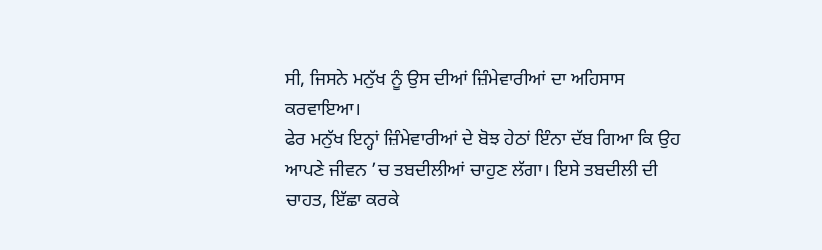ਸੀ, ਜਿਸਨੇ ਮਨੁੱਖ ਨੂੰ ਉਸ ਦੀਆਂ ਜ਼ਿੰਮੇਵਾਰੀਆਂ ਦਾ ਅਹਿਸਾਸ ਕਰਵਾਇਆ।
ਫੇਰ ਮਨੁੱਖ ਇਨ੍ਹਾਂ ਜ਼ਿੰਮੇਵਾਰੀਆਂ ਦੇ ਬੋਝ ਹੇਠਾਂ ਇੰਨਾ ਦੱਬ ਗਿਆ ਕਿ ਉਹ ਆਪਣੇ ਜੀਵਨ ’ਚ ਤਬਦੀਲੀਆਂ ਚਾਹੁਣ ਲੱਗਾ। ਇਸੇ ਤਬਦੀਲੀ ਦੀ ਚਾਹਤ, ਇੱਛਾ ਕਰਕੇ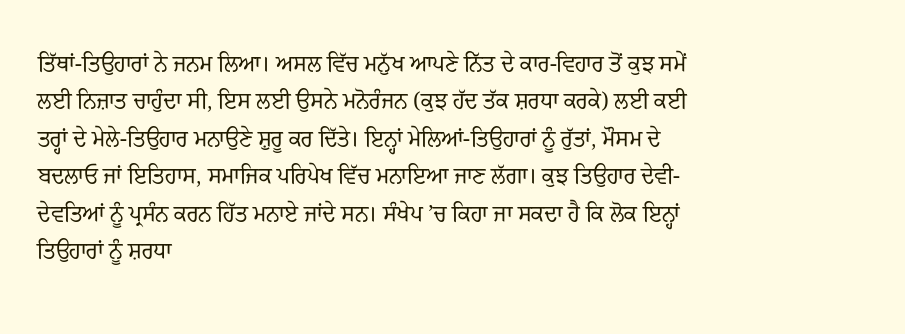ਤਿੱਥਾਂ-ਤਿਉਹਾਰਾਂ ਨੇ ਜਨਮ ਲਿਆ। ਅਸਲ ਵਿੱਚ ਮਨੁੱਖ ਆਪਣੇ ਨਿੱਤ ਦੇ ਕਾਰ-ਵਿਹਾਰ ਤੋਂ ਕੁਝ ਸਮੇਂ ਲਈ ਨਿਜ਼ਾਤ ਚਾਹੁੰਦਾ ਸੀ, ਇਸ ਲਈ ਉਸਨੇ ਮਨੋਰੰਜਨ (ਕੁਝ ਹੱਦ ਤੱਕ ਸ਼ਰਧਾ ਕਰਕੇ) ਲਈ ਕਈ ਤਰ੍ਹਾਂ ਦੇ ਮੇਲੇ-ਤਿਉਹਾਰ ਮਨਾਉਣੇ ਸ਼ੁਰੂ ਕਰ ਦਿੱਤੇ। ਇਨ੍ਹਾਂ ਮੇਲਿਆਂ-ਤਿਉਹਾਰਾਂ ਨੂੰ ਰੁੱਤਾਂ, ਮੌਸਮ ਦੇ ਬਦਲਾਓ ਜਾਂ ਇਤਿਹਾਸ, ਸਮਾਜਿਕ ਪਰਿਪੇਖ ਵਿੱਚ ਮਨਾਇਆ ਜਾਣ ਲੱਗਾ। ਕੁਝ ਤਿਉਹਾਰ ਦੇਵੀ-ਦੇਵਤਿਆਂ ਨੂੰ ਪ੍ਰਸੰਨ ਕਰਨ ਹਿੱਤ ਮਨਾਏ ਜਾਂਦੇ ਸਨ। ਸੰਖੇਪ ’ਚ ਕਿਹਾ ਜਾ ਸਕਦਾ ਹੈ ਕਿ ਲੋਕ ਇਨ੍ਹਾਂ ਤਿਉਹਾਰਾਂ ਨੂੰ ਸ਼ਰਧਾ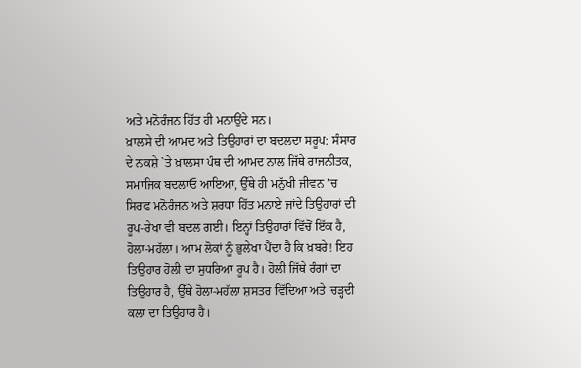ਅਤੇ ਮਨੋਰੰਜਨ ਹਿੱਤ ਹੀ ਮਨਾਉਂਦੇ ਸਨ।
ਖ਼ਾਲਸੇ ਦੀ ਆਮਦ ਅਤੇ ਤਿਉਹਾਰਾਂ ਦਾ ਬਦਲਦਾ ਸਰੂਪ: ਸੰਸਾਰ ਦੇ ਨਕਸ਼ੇ `ਤੇ ਖ਼ਾਲਸਾ ਪੰਥ ਦੀ ਆਮਦ ਨਾਲ ਜਿੱਥੇ ਰਾਜਨੀਤਕ, ਸਮਾਜਿਕ ਬਦਲਾਓ ਆਇਆ, ਉੱਥੇ ਹੀ ਮਨੁੱਖੀ ਜੀਵਨ ’ਚ ਸਿਰਫ ਮਨੋਰੰਜਨ ਅਤੇ ਸ਼ਰਧਾ ਹਿੱਤ ਮਨਾਏ ਜਾਂਦੇ ਤਿਉਹਾਰਾਂ ਦੀ ਰੂਪ-ਰੇਖਾ ਵੀ ਬਦਲ ਗਈ। ਇਨ੍ਹਾਂ ਤਿਉਹਾਰਾਂ ਵਿੱਚੋਂ ਇੱਕ ਹੈ, ਹੋਲਾ-ਮਹੱਲਾ। ਆਮ ਲੋਕਾਂ ਨੂੰ ਭੁਲੇਖਾ ਪੈਂਦਾ ਹੈ ਕਿ ਖ਼ਬਰੇ! ਇਹ ਤਿਉਹਾਰ ਹੋਲੀ ਦਾ ਸੁਧਰਿਆ ਰੂਪ ਹੈ। ਹੋਲੀ ਜਿੱਥੇ ਰੰਗਾਂ ਦਾ ਤਿਉਹਾਰ ਹੈ, ਉੱਥੇ ਹੋਲਾ-ਮਹੱਲਾ ਸ਼ਸਤਰ ਵਿੱਦਿਆ ਅਤੇ ਚੜ੍ਹਦੀ ਕਲਾ ਦਾ ਤਿਉਹਾਰ ਹੈ।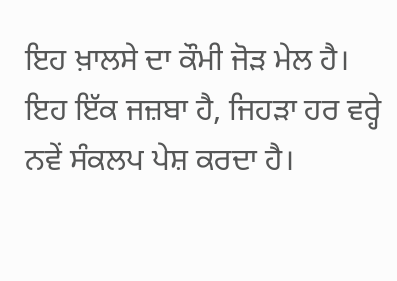ਇਹ ਖ਼ਾਲਸੇ ਦਾ ਕੌਮੀ ਜੋੜ ਮੇਲ ਹੈ। ਇਹ ਇੱਕ ਜਜ਼ਬਾ ਹੈ, ਜਿਹੜਾ ਹਰ ਵਰ੍ਹੇ ਨਵੇਂ ਸੰਕਲਪ ਪੇਸ਼ ਕਰਦਾ ਹੈ।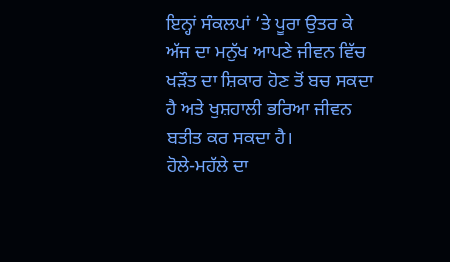ਇਨ੍ਹਾਂ ਸੰਕਲਪਾਂ ’ਤੇ ਪੂਰਾ ਉਤਰ ਕੇ ਅੱਜ ਦਾ ਮਨੁੱਖ ਆਪਣੇ ਜੀਵਨ ਵਿੱਚ ਖੜੌਤ ਦਾ ਸ਼ਿਕਾਰ ਹੋਣ ਤੋਂ ਬਚ ਸਕਦਾ ਹੈ ਅਤੇ ਖੁਸ਼ਹਾਲੀ ਭਰਿਆ ਜੀਵਨ ਬਤੀਤ ਕਰ ਸਕਦਾ ਹੈ।
ਹੋਲੇ-ਮਹੱਲੇ ਦਾ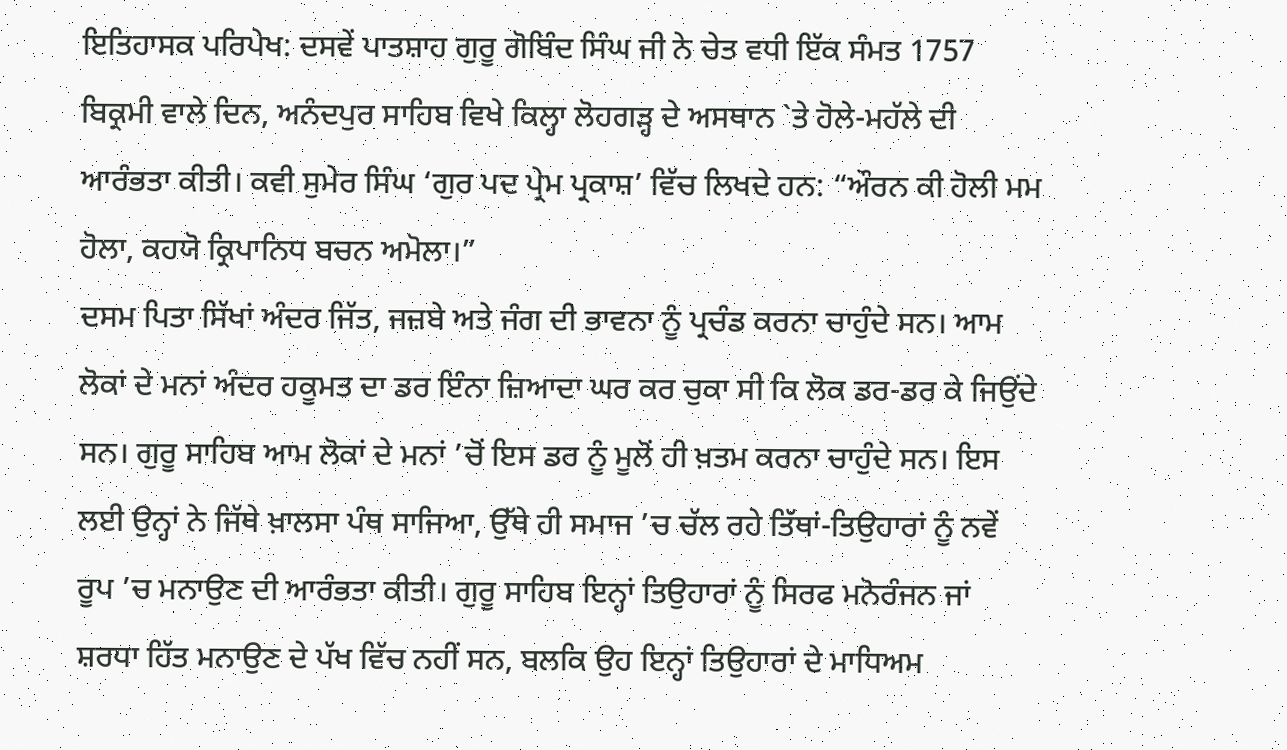ਇਤਿਹਾਸਕ ਪਰਿਪੇਖ: ਦਸਵੇਂ ਪਾਤਸ਼ਾਹ ਗੁਰੂ ਗੋਬਿੰਦ ਸਿੰਘ ਜੀ ਨੇ ਚੇਤ ਵਧੀ ਇੱਕ ਸੰਮਤ 1757 ਬਿਕ੍ਰਮੀ ਵਾਲੇ ਦਿਨ, ਅਨੰਦਪੁਰ ਸਾਹਿਬ ਵਿਖੇ ਕਿਲ੍ਹਾ ਲੋਹਗੜ੍ਹ ਦੇ ਅਸਥਾਨ `ਤੇ ਹੋਲੇ-ਮਹੱਲੇ ਦੀ ਆਰੰਭਤਾ ਕੀਤੀ। ਕਵੀ ਸੁਮੇਰ ਸਿੰਘ ‘ਗੁਰ ਪਦ ਪ੍ਰੇਮ ਪ੍ਰਕਾਸ਼’ ਵਿੱਚ ਲਿਖਦੇ ਹਨ: “ਔਰਨ ਕੀ ਹੋਲੀ ਮਮ ਹੋਲਾ, ਕਹਯੋ ਕ੍ਰਿਪਾਨਿਧ ਬਚਨ ਅਮੋਲਾ।”
ਦਸਮ ਪਿਤਾ ਸਿੱਖਾਂ ਅੰਦਰ ਜਿੱਤ, ਜਜ਼ਬੇ ਅਤੇ ਜੰਗ ਦੀ ਭਾਵਨਾ ਨੂੰ ਪ੍ਰਚੰਡ ਕਰਨਾ ਚਾਹੁੰਦੇ ਸਨ। ਆਮ ਲੋਕਾਂ ਦੇ ਮਨਾਂ ਅੰਦਰ ਹਕੂਮਤ ਦਾ ਡਰ ਇੰਨਾ ਜ਼ਿਆਦਾ ਘਰ ਕਰ ਚੁਕਾ ਸੀ ਕਿ ਲੋਕ ਡਰ-ਡਰ ਕੇ ਜਿਉਂਦੇ ਸਨ। ਗੁਰੂ ਸਾਹਿਬ ਆਮ ਲੋਕਾਂ ਦੇ ਮਨਾਂ ’ਚੋਂ ਇਸ ਡਰ ਨੂੰ ਮੂਲੋਂ ਹੀ ਖ਼ਤਮ ਕਰਨਾ ਚਾਹੁੰਦੇ ਸਨ। ਇਸ ਲਈ ਉਨ੍ਹਾਂ ਨੇ ਜਿੱਥੇ ਖ਼ਾਲਸਾ ਪੰਥ ਸਾਜਿਆ, ਉੱਥੇ ਹੀ ਸਮਾਜ ’ਚ ਚੱਲ ਰਹੇ ਤਿੱਥਾਂ-ਤਿਉਹਾਰਾਂ ਨੂੰ ਨਵੇਂ ਰੂਪ ’ਚ ਮਨਾਉਣ ਦੀ ਆਰੰਭਤਾ ਕੀਤੀ। ਗੁਰੂ ਸਾਹਿਬ ਇਨ੍ਹਾਂ ਤਿਉਹਾਰਾਂ ਨੂੰ ਸਿਰਫ ਮਨੋਰੰਜਨ ਜਾਂ ਸ਼ਰਧਾ ਹਿੱਤ ਮਨਾਉਣ ਦੇ ਪੱਖ ਵਿੱਚ ਨਹੀਂ ਸਨ, ਬਲਕਿ ਉਹ ਇਨ੍ਹਾਂ ਤਿਉਹਾਰਾਂ ਦੇ ਮਾਧਿਅਮ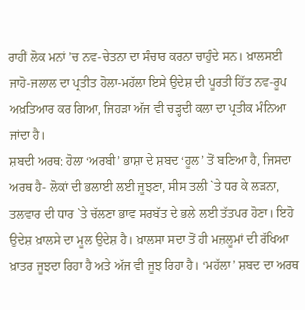ਰਾਹੀਂ ਲੋਕ ਮਨਾਂ ’ਚ ਨਵ-ਚੇਤਨਾ ਦਾ ਸੰਚਾਰ ਕਰਨਾ ਚਾਹੁੰਦੇ ਸਨ। ਖ਼ਾਲਸਈ ਜਾਹੋ-ਜਲਾਲ ਦਾ ਪ੍ਰਤੀਤ ਹੋਲਾ-ਮਹੱਲਾ ਇਸੇ ਉਦੇਸ਼ ਦੀ ਪੂਰਤੀ ਹਿੱਤ ਨਵ-ਰੂਪ ਅਖ਼ਤਿਆਰ ਕਰ ਗਿਆ, ਜਿਹੜਾ ਅੱਜ ਵੀ ਚੜ੍ਹਦੀ ਕਲਾ ਦਾ ਪ੍ਰਤੀਕ ਮੰਨਿਆ ਜਾਂਦਾ ਹੈ।
ਸ਼ਬਦੀ ਅਰਥ: ਹੋਲਾ ‘ਅਰਬੀ’ ਭਾਸ਼ਾ ਦੇ ਸ਼ਬਦ ‘ਹੂਲ’ ਤੋਂ ਬਣਿਆ ਹੈ, ਜਿਸਦਾ ਅਰਥ ਹੈ- ਲੋਕਾਂ ਦੀ ਭਲਾਈ ਲਈ ਜੂਝਣਾ, ਸੀਸ ਤਲੀ `ਤੇ ਧਰ ਕੇ ਲੜਨਾ, ਤਲਵਾਰ ਦੀ ਧਾਰ `ਤੇ ਚੱਲਣਾ ਭਾਵ ਸਰਬੱਤ ਦੇ ਭਲੇ ਲਈ ਤੱਤਪਰ ਹੋਣਾ। ਇਹੋ ਉਦੇਸ਼ ਖ਼ਾਲਸੇ ਦਾ ਮੂਲ ਉਦੇਸ਼ ਹੈ। ਖ਼ਾਲਸਾ ਸਦਾ ਤੋਂ ਹੀ ਮਜ਼ਲੂਮਾਂ ਦੀ ਰੱਖਿਆ ਖ਼ਾਤਰ ਜੂਝਦਾ ਰਿਹਾ ਹੈ ਅਤੇ ਅੱਜ ਵੀ ਜੂਝ ਰਿਹਾ ਹੈ। ‘ਮਹੱਲਾ’ ਸ਼ਬਦ ਦਾ ਅਰਥ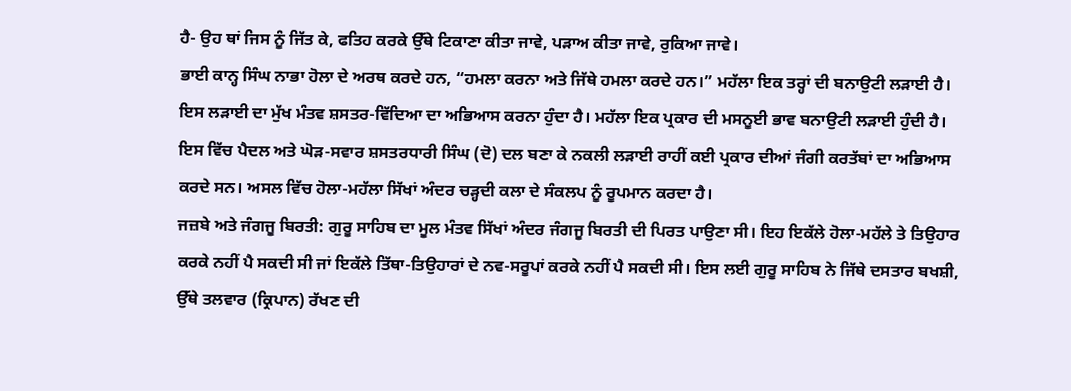ਹੈ- ਉਹ ਥਾਂ ਜਿਸ ਨੂੰ ਜਿੱਤ ਕੇ, ਫਤਿਹ ਕਰਕੇ ਉੱਥੇ ਟਿਕਾਣਾ ਕੀਤਾ ਜਾਵੇ, ਪੜਾਅ ਕੀਤਾ ਜਾਵੇ, ਰੁਕਿਆ ਜਾਵੇ।
ਭਾਈ ਕਾਨ੍ਹ ਸਿੰਘ ਨਾਭਾ ਹੋਲਾ ਦੇ ਅਰਥ ਕਰਦੇ ਹਨ, “ਹਮਲਾ ਕਰਨਾ ਅਤੇ ਜਿੱਥੇ ਹਮਲਾ ਕਰਦੇ ਹਨ।” ਮਹੱਲਾ ਇਕ ਤਰ੍ਹਾਂ ਦੀ ਬਨਾਉਟੀ ਲੜਾਈ ਹੈ। ਇਸ ਲੜਾਈ ਦਾ ਮੁੱਖ ਮੰਤਵ ਸ਼ਸਤਰ-ਵਿੱਦਿਆ ਦਾ ਅਭਿਆਸ ਕਰਨਾ ਹੁੰਦਾ ਹੈ। ਮਹੱਲਾ ਇਕ ਪ੍ਰਕਾਰ ਦੀ ਮਸਨੂਈ ਭਾਵ ਬਨਾਉਟੀ ਲੜਾਈ ਹੁੰਦੀ ਹੈ। ਇਸ ਵਿੱਚ ਪੈਦਲ ਅਤੇ ਘੋੜ-ਸਵਾਰ ਸ਼ਸਤਰਧਾਰੀ ਸਿੰਘ (ਦੋ) ਦਲ ਬਣਾ ਕੇ ਨਕਲੀ ਲੜਾਈ ਰਾਹੀਂ ਕਈ ਪ੍ਰਕਾਰ ਦੀਆਂ ਜੰਗੀ ਕਰਤੱਬਾਂ ਦਾ ਅਭਿਆਸ ਕਰਦੇ ਸਨ। ਅਸਲ ਵਿੱਚ ਹੋਲਾ-ਮਹੱਲਾ ਸਿੱਖਾਂ ਅੰਦਰ ਚੜ੍ਹਦੀ ਕਲਾ ਦੇ ਸੰਕਲਪ ਨੂੰ ਰੂਪਮਾਨ ਕਰਦਾ ਹੈ।
ਜਜ਼ਬੇ ਅਤੇ ਜੰਗਜੂ ਬਿਰਤੀ: ਗੁਰੂ ਸਾਹਿਬ ਦਾ ਮੂਲ ਮੰਤਵ ਸਿੱਖਾਂ ਅੰਦਰ ਜੰਗਜੂ ਬਿਰਤੀ ਦੀ ਪਿਰਤ ਪਾਉਣਾ ਸੀ। ਇਹ ਇਕੱਲੇ ਹੋਲਾ-ਮਹੱਲੇ ਤੇ ਤਿਉਹਾਰ ਕਰਕੇ ਨਹੀਂ ਪੈ ਸਕਦੀ ਸੀ ਜਾਂ ਇਕੱਲੇ ਤਿੱਥਾ-ਤਿਉਹਾਰਾਂ ਦੇ ਨਵ-ਸਰੂਪਾਂ ਕਰਕੇ ਨਹੀਂ ਪੈ ਸਕਦੀ ਸੀ। ਇਸ ਲਈ ਗੁਰੂ ਸਾਹਿਬ ਨੇ ਜਿੱਥੇ ਦਸਤਾਰ ਬਖਸ਼ੀ, ਉੱਥੇ ਤਲਵਾਰ (ਕ੍ਰਿਪਾਨ) ਰੱਖਣ ਦੀ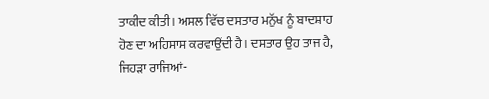ਤਾਕੀਦ ਕੀਤੀ। ਅਸਲ ਵਿੱਚ ਦਸਤਾਰ ਮਨੁੱਖ ਨੂੰ ਬਾਦਸ਼ਾਹ ਹੋਣ ਦਾ ਅਹਿਸਾਸ ਕਰਵਾਉਂਦੀ ਹੈ। ਦਸਤਾਰ ਉਹ ਤਾਜ ਹੈ, ਜਿਹੜਾ ਰਾਜਿਆਂ-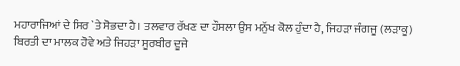ਮਹਾਰਾਜਿਆਂ ਦੇ ਸਿਰ `ਤੇ ਸੋਭਦਾ ਹੈ। ਤਲਵਾਰ ਰੱਖਣ ਦਾ ਹੌਸਲਾ ਉਸ ਮਨੁੱਖ ਕੋਲ ਹੁੰਦਾ ਹੈ, ਜਿਹੜਾ ਜੰਗਜੂ (ਲੜਾਕੂ) ਬਿਰਤੀ ਦਾ ਮਾਲਕ ਹੋਵੇ ਅਤੇ ਜਿਹੜਾ ਸੂਰਬੀਰ ਦੂਜੇ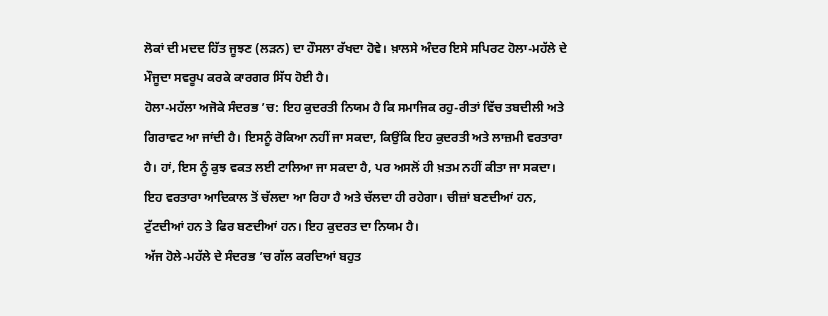ਲੋਕਾਂ ਦੀ ਮਦਦ ਹਿੱਤ ਜੂਝਣ (ਲੜਨ) ਦਾ ਹੌਸਲਾ ਰੱਖਦਾ ਹੋਵੇ। ਖ਼ਾਲਸੇ ਅੰਦਰ ਇਸੇ ਸਪਿਰਟ ਹੋਲਾ-ਮਹੱਲੇ ਦੇ ਮੌਜੂਦਾ ਸਵਰੂਪ ਕਰਕੇ ਕਾਰਗਰ ਸਿੱਧ ਹੋਈ ਹੈ।
ਹੋਲਾ-ਮਹੱਲਾ ਅਜੋਕੇ ਸੰਦਰਭ ’ਚ: ਇਹ ਕੁਦਰਤੀ ਨਿਯਮ ਹੈ ਕਿ ਸਮਾਜਿਕ ਰਹੁ-ਰੀਤਾਂ ਵਿੱਚ ਤਬਦੀਲੀ ਅਤੇ ਗਿਰਾਵਟ ਆ ਜਾਂਦੀ ਹੈ। ਇਸਨੂੰ ਰੋਕਿਆ ਨਹੀਂ ਜਾ ਸਕਦਾ, ਕਿਉਂਕਿ ਇਹ ਕੁਦਰਤੀ ਅਤੇ ਲਾਜ਼ਮੀ ਵਰਤਾਰਾ ਹੈ। ਹਾਂ, ਇਸ ਨੂੰ ਕੁਝ ਵਕਤ ਲਈ ਟਾਲਿਆ ਜਾ ਸਕਦਾ ਹੈ, ਪਰ ਅਸਲੋਂ ਹੀ ਖ਼ਤਮ ਨਹੀਂ ਕੀਤਾ ਜਾ ਸਕਦਾ। ਇਹ ਵਰਤਾਰਾ ਆਦਿਕਾਲ ਤੋਂ ਚੱਲਦਾ ਆ ਰਿਹਾ ਹੈ ਅਤੇ ਚੱਲਦਾ ਹੀ ਰਹੇਗਾ। ਚੀਜ਼ਾਂ ਬਣਦੀਆਂ ਹਨ, ਟੁੱਟਦੀਆਂ ਹਨ ਤੇ ਫਿਰ ਬਣਦੀਆਂ ਹਨ। ਇਹ ਕੁਦਰਤ ਦਾ ਨਿਯਮ ਹੈ।
ਅੱਜ ਹੋਲੇ-ਮਹੱਲੇ ਦੇ ਸੰਦਰਭ ’ਚ ਗੱਲ ਕਰਦਿਆਂ ਬਹੁਤ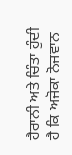ਹੈਰਾਨੀ ਅਤੇ ਚਿੰਤਾ ਹੁੰਦੀ ਹੈ ਕਿ ਅਜੋਕਾ ਨੋਜਵਾਨ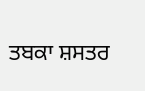ਤਬਕਾ ਸ਼ਸਤਰ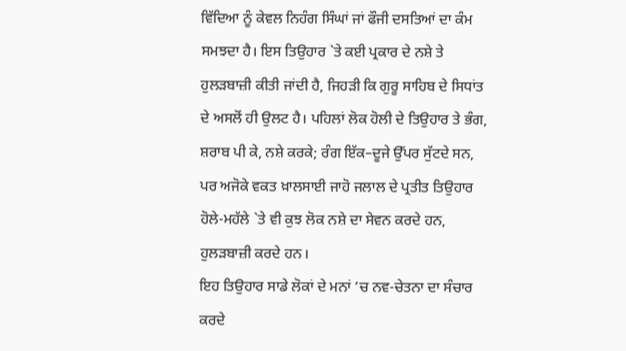ਵਿੱਦਿਆ ਨੂੰ ਕੇਵਲ ਨਿਹੰਗ ਸਿੰਘਾਂ ਜਾਂ ਫੌਜੀ ਦਸਤਿਆਂ ਦਾ ਕੰਮ ਸਮਝਦਾ ਹੈ। ਇਸ ਤਿਉਹਾਰ `ਤੇ ਕਈ ਪ੍ਰਕਾਰ ਦੇ ਨਸ਼ੇ ਤੇ ਹੁਲੜਬਾਜ਼ੀ ਕੀਤੀ ਜਾਂਦੀ ਹੈ, ਜਿਹੜੀ ਕਿ ਗੁਰੂ ਸਾਹਿਬ ਦੇ ਸਿਧਾਂਤ ਦੇ ਅਸਲੋਂ ਹੀ ਉਲਟ ਹੈ। ਪਹਿਲਾਂ ਲੋਕ ਹੋਲੀ ਦੇ ਤਿਉਹਾਰ ਤੇ ਭੰਗ, ਸ਼ਰਾਬ ਪੀ ਕੇ, ਨਸ਼ੇ ਕਰਕੇ; ਰੰਗ ਇੱਕ–ਦੂਜੇ ਉੱਪਰ ਸੁੱਟਦੇ ਸਨ, ਪਰ ਅਜੋਕੇ ਵਕਤ ਖ਼ਾਲਸਾਈ ਜਾਹੋ ਜਲਾਲ ਦੇ ਪ੍ਰਤੀਤ ਤਿਉਹਾਰ ਹੋਲੇ-ਮਹੱਲੇ `ਤੇ ਵੀ ਕੁਝ ਲੋਕ ਨਸ਼ੇ ਦਾ ਸੇਵਨ ਕਰਦੇ ਹਨ, ਹੁਲੜਬਾਜ਼ੀ ਕਰਦੇ ਹਨ।
ਇਹ ਤਿਉਹਾਰ ਸਾਡੇ ਲੋਕਾਂ ਦੇ ਮਨਾਂ ’ਚ ਨਵ-ਚੇਤਨਾ ਦਾ ਸੰਚਾਰ ਕਰਦੇ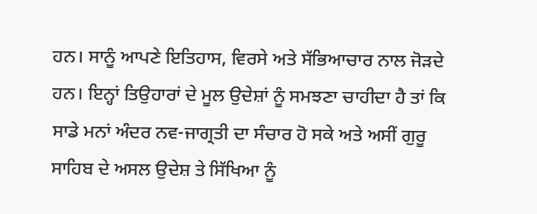ਹਨ। ਸਾਨੂੰ ਆਪਣੇ ਇਤਿਹਾਸ, ਵਿਰਸੇ ਅਤੇ ਸੱਭਿਆਚਾਰ ਨਾਲ ਜੋੜਦੇ ਹਨ। ਇਨ੍ਹਾਂ ਤਿਉਹਾਰਾਂ ਦੇ ਮੂਲ ਉਦੇਸ਼ਾਂ ਨੂੰ ਸਮਝਣਾ ਚਾਹੀਦਾ ਹੈ ਤਾਂ ਕਿ ਸਾਡੇ ਮਨਾਂ ਅੰਦਰ ਨਵ-ਜਾਗ੍ਰਤੀ ਦਾ ਸੰਚਾਰ ਹੋ ਸਕੇ ਅਤੇ ਅਸੀਂ ਗੁਰੂ ਸਾਹਿਬ ਦੇ ਅਸਲ ਉਦੇਸ਼ ਤੇ ਸਿੱਖਿਆ ਨੂੰ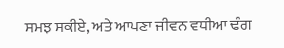ਸਮਝ ਸਕੀਏ, ਅਤੇ ਆਪਣਾ ਜੀਵਨ ਵਧੀਆ ਢੰਗ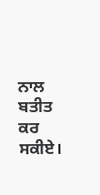ਨਾਲ ਬਤੀਤ ਕਰ ਸਕੀਏ।